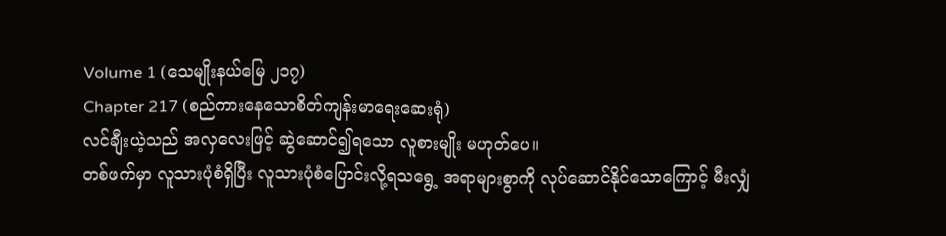Volume 1 (သေမျိုးနယ်မြေ ၂၁၇)
Chapter 217 (စည်ကားနေသောစိတ်ကျန်းမာရေးဆေးရုံ)
လင်ချီးယဲ့သည် အလှလေးဖြင့် ဆွဲဆောင်၍ရသော လူစားမျိုး မဟုတ်ပေ။
တစ်ဖက်မှာ လူသားပုံစံရှိပြီး လူသားပုံစံပြောင်းလို့ရသရွေ့ အရာများစွာကို လုပ်ဆောင်နိုင်သောကြောင့် မီးလျှံ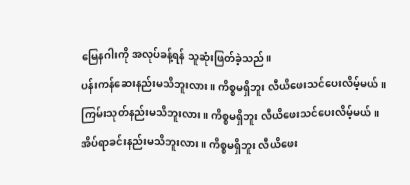မြေနဂါးကို အလုပ်ခန့်ရန် သူဆုံးဖြတ်ခဲ့သည်။
ပန်းကန်ဆေးနည်းမသိဘူးလား။ ကိစ္စမရှိဘူး လီယိဖေးသင်ပေးလိမ့်မယ်။
ကြမ်းသုတ်နည်းမသိဘူးလား။ ကိစ္စမရှိဘူး လီယိဖေးသင်ပေးလိမ့်မယ်။
အိပ်ရာခင်းနည်းမသိဘူးလား။ ကိစ္စမရှိဘူး လီယိဖေး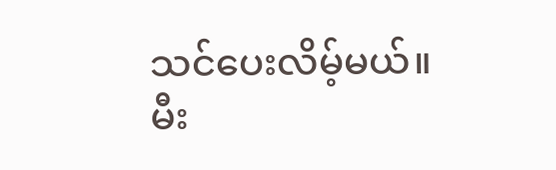သင်ပေးလိမ့်မယ်။
မီး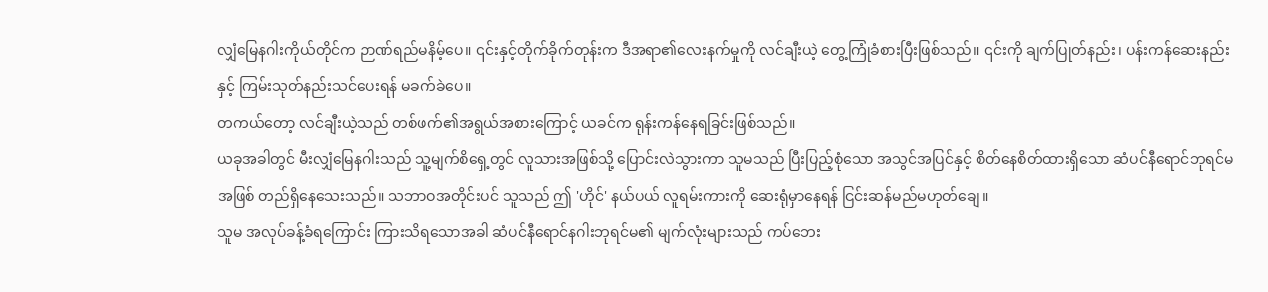လျှံမြေနဂါးကိုယ်တိုင်က ဉာဏ်ရည်မနိမ့်ပေ။ ၎င်းနှင့်တိုက်ခိုက်တုန်းက ဒီအရာ၏လေးနက်မှုကို လင်ချီးယဲ့ တွေ့ကြုံခံစားပြီးဖြစ်သည်။ ၎င်းကို ချက်ပြုတ်နည်း၊ ပန်းကန်ဆေးနည်းနှင့် ကြမ်းသုတ်နည်းသင်ပေးရန် မခက်ခဲပေ။
တကယ်တော့ လင်ချီးယဲ့သည် တစ်ဖက်၏အရွယ်အစားကြောင့် ယခင်က ရုန်းကန်နေရခြင်းဖြစ်သည်။
ယခုအခါတွင် မီးလျှံမြေနဂါးသည် သူ့မျက်စိရှေ့တွင် လူသားအဖြစ်သို့ ပြောင်းလဲသွားကာ သူမသည် ပြီးပြည့်စုံသော အသွင်အပြင်နှင့် စိတ်နေစိတ်ထားရှိသော ဆံပင်နီရောင်ဘုရင်မအဖြစ် တည်ရှိနေသေးသည်။ သဘာဝအတိုင်းပင် သူသည် ဤ 'ဟိုင်' နယ်ပယ် လူရမ်းကားကို ဆေးရုံမှာနေရန် ငြင်းဆန်မည်မဟုတ်ချေ။
သူမ အလုပ်ခန့်ခံရကြောင်း ကြားသိရသောအခါ ဆံပင်နီရောင်နဂါးဘုရင်မ၏ မျက်လုံးများသည် ကပ်ဘေး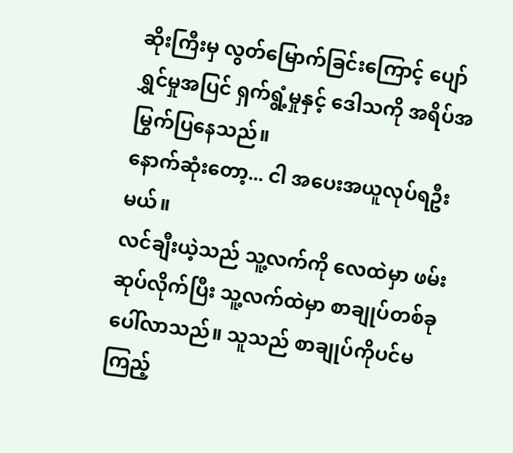ဆိုးကြီးမှ လွတ်မြောက်ခြင်းကြောင့် ပျော်ရွှင်မှုအပြင် ရှက်ရွံ့မှုနှင့် ဒေါသကို အရိပ်အမြွက်ပြနေသည်။
နောက်ဆုံးတော့... ငါ အပေးအယူလုပ်ရဦးမယ်။
လင်ချီးယဲ့သည် သူ့လက်ကို လေထဲမှာ ဖမ်းဆုပ်လိုက်ပြီး သူ့လက်ထဲမှာ စာချုပ်တစ်ခု ပေါ်လာသည်။ သူသည် စာချုပ်ကိုပင်မကြည့်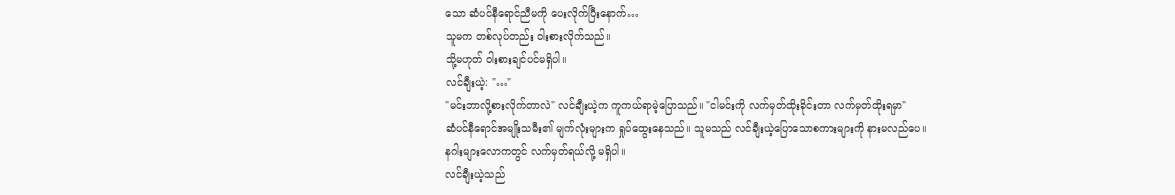သော ဆံပင်နီရောင်ညီမကို ပေးလိုက်ပြီးနောက်…
သူမက တစ်လုပ်တည်း ဝါးစားလိုက်သည်။
သို့မဟုတ် ဝါးစားချင်ပင်မရှိပါ။
လင်ချီးယဲ့: "…"
"မင်းဘာလို့စားလိုက်တာလဲ" လင်ချီးယဲ့က ကူကယ်ရာမဲ့ပြောသည်။ "ငါမင်းကို လက်မှတ်ထိုးခိုင်းတာ လက်မှတ်ထိုးရမှာ"
ဆံပင်နီရောင်အမျိုးသမီး၏ မျက်လုံးများက ရှုပ်ထွေးနေသည်။ သူမသည် လင်ချီးယဲ့ပြောသောစကားများကို နားမလည်ပေ။
နဂါးများလောကတွင် လက်မှတ်ရယ်လို့ မရှိပါ။
လင်ချီးယဲ့သည်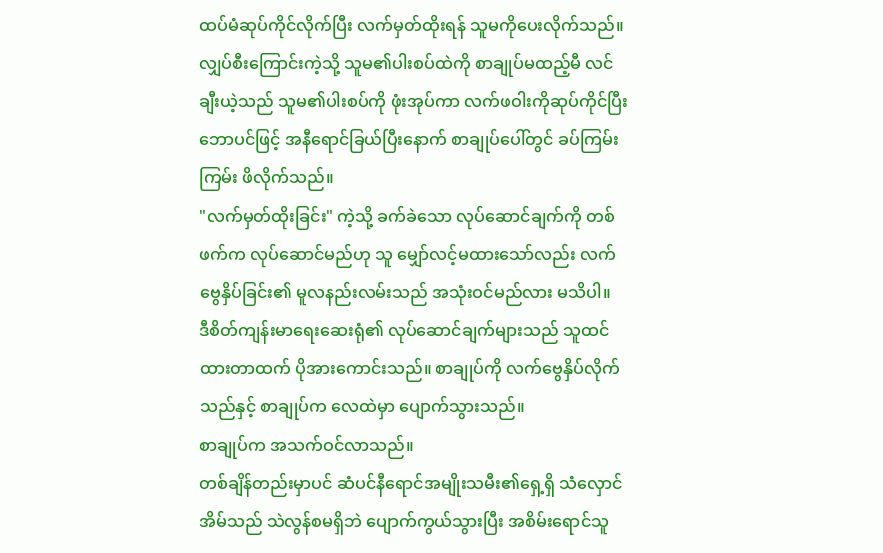ထပ်မံဆုပ်ကိုင်လိုက်ပြီး လက်မှတ်ထိုးရန် သူမကိုပေးလိုက်သည်။ လျှပ်စီးကြောင်းကဲ့သို့ သူမ၏ပါးစပ်ထဲကို စာချုပ်မထည့်မီ လင်ချီးယဲ့သည် သူမ၏ပါးစပ်ကို ဖုံးအုပ်ကာ လက်ဖဝါးကိုဆုပ်ကိုင်ပြီး ဘောပင်ဖြင့် အနီရောင်ခြယ်ပြီးနောက် စာချုပ်ပေါ်တွင် ခပ်ကြမ်းကြမ်း ဖိလိုက်သည်။
"လက်မှတ်ထိုးခြင်း" ကဲ့သို့ ခက်ခဲသော လုပ်ဆောင်ချက်ကို တစ်ဖက်က လုပ်ဆောင်မည်ဟု သူ မျှော်လင့်မထားသော်လည်း လက်ဗွေနှိပ်ခြင်း၏ မူလနည်းလမ်းသည် အသုံးဝင်မည်လား မသိပါ။
ဒီစိတ်ကျန်းမာရေးဆေးရုံ၏ လုပ်ဆောင်ချက်များသည် သူထင်ထားတာထက် ပိုအားကောင်းသည်။ စာချုပ်ကို လက်ဗွေနှိပ်လိုက်သည်နှင့် စာချုပ်က လေထဲမှာ ပျောက်သွားသည်။
စာချုပ်က အသက်ဝင်လာသည်။
တစ်ချိန်တည်းမှာပင် ဆံပင်နီရောင်အမျိုးသမီး၏ရှေ့ရှိ သံလှောင်အိမ်သည် သဲလွန်စမရှိဘဲ ပျောက်ကွယ်သွားပြီး အစိမ်းရောင်သူ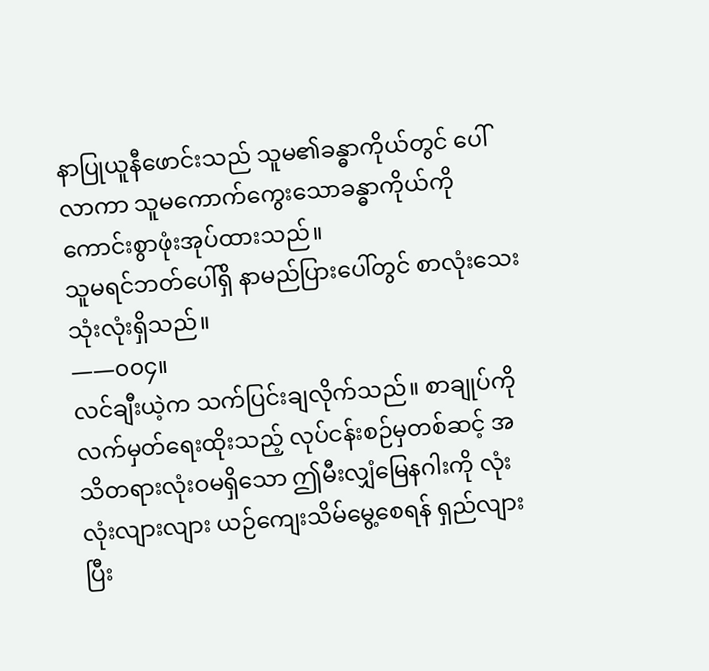နာပြုယူနီဖောင်းသည် သူမ၏ခန္ဓာကိုယ်တွင် ပေါ်လာကာ သူမကောက်ကွေးသောခန္ဓာကိုယ်ကို ကောင်းစွာဖုံးအုပ်ထားသည်။
သူမရင်ဘတ်ပေါ်ရှိ နာမည်ပြားပေါ်တွင် စာလုံးသေးသုံးလုံးရှိသည်။
——၀၀၄။
လင်ချီးယဲ့က သက်ပြင်းချလိုက်သည်။ စာချုပ်ကို လက်မှတ်ရေးထိုးသည့် လုပ်ငန်းစဉ်မှတစ်ဆင့် အသိတရားလုံးဝမရှိသော ဤမီးလျှံမြေနဂါးကို လုံးလုံးလျားလျား ယဉ်ကျေးသိမ်မွေ့စေရန် ရှည်လျားပြီး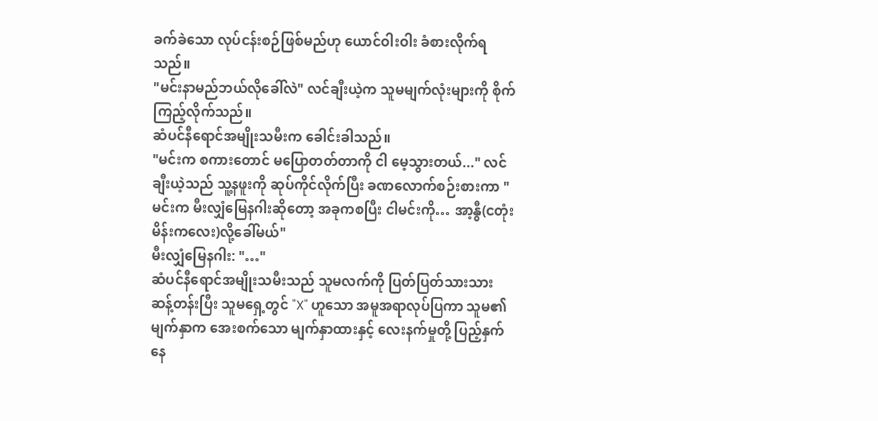ခက်ခဲသော လုပ်ငန်းစဉ်ဖြစ်မည်ဟု ယောင်ဝါးဝါး ခံစားလိုက်ရသည်။
"မင်းနာမည်ဘယ်လိုခေါ်လဲ" လင်ချီးယဲ့က သူမမျက်လုံးများကို စိုက်ကြည့်လိုက်သည်။
ဆံပင်နီရောင်အမျိုးသမီးက ခေါင်းခါသည်။
"မင်းက စကားတောင် မပြောတတ်တာကို ငါ မေ့သွားတယ်..." လင်ချီးယဲ့သည် သူ့နဖူးကို ဆုပ်ကိုင်လိုက်ပြီး ခဏလောက်စဉ်းစားကာ "မင်းက မီးလျှံမြေနဂါးဆိုတော့ အခုကစပြီး ငါမင်းကို… အာ့နွီ(ငတုံးမိန်းကလေး)လို့ခေါ်မယ်"
မီးလျှံမြေနဂါး: "…"
ဆံပင်နီရောင်အမျိုးသမီးသည် သူမလက်ကို ပြတ်ပြတ်သားသား ဆန့်တန်းပြီး သူမရှေ့တွင် "X" ဟူသော အမူအရာလုပ်ပြကာ သူမ၏မျက်နှာက အေးစက်သော မျက်နှာထားနှင့် လေးနက်မှုတို့ ပြည့်နှက်နေ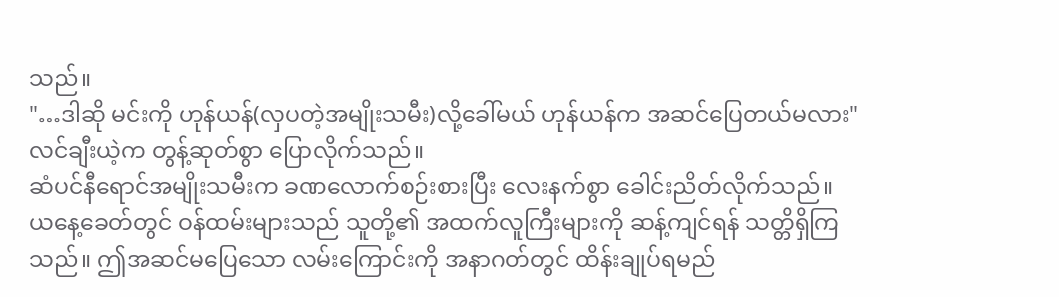သည်။
"…ဒါဆို မင်းကို ဟုန်ယန်(လှပတဲ့အမျိုးသမီး)လို့ခေါ်မယ် ဟုန်ယန်က အဆင်ပြေတယ်မလား" လင်ချီးယဲ့က တွန့်ဆုတ်စွာ ပြောလိုက်သည်။
ဆံပင်နီရောင်အမျိုးသမီးက ခဏလောက်စဉ်းစားပြီး လေးနက်စွာ ခေါင်းညိတ်လိုက်သည်။
ယနေ့ခေတ်တွင် ဝန်ထမ်းများသည် သူတို့၏ အထက်လူကြီးများကို ဆန့်ကျင်ရန် သတ္တိရှိကြသည်။ ဤအဆင်မပြေသော လမ်းကြောင်းကို အနာဂတ်တွင် ထိန်းချုပ်ရမည်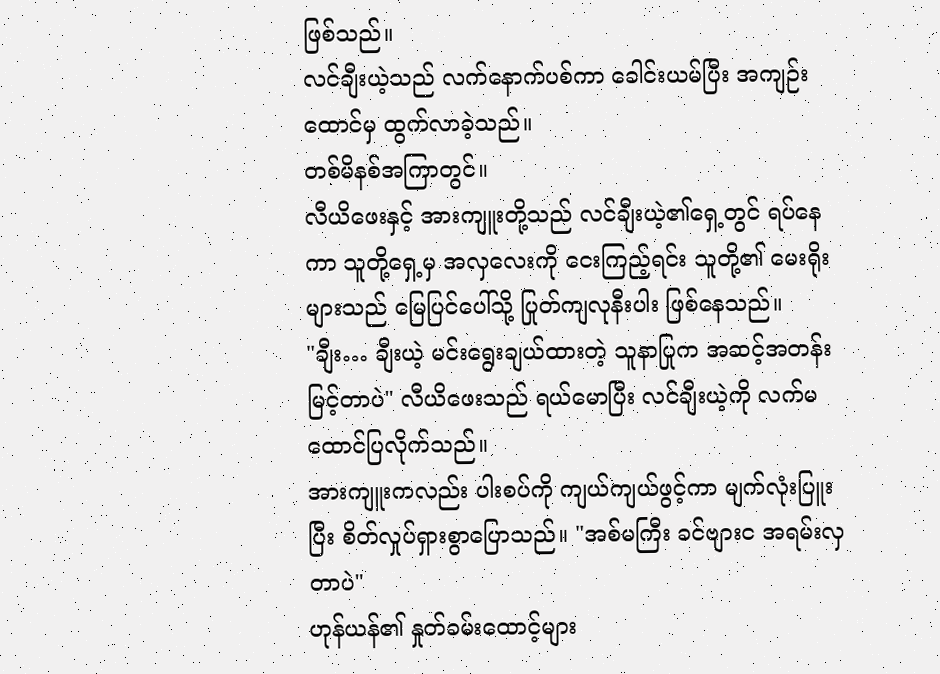ဖြစ်သည်။
လင်ချီးယဲ့သည် လက်နောက်ပစ်ကာ ခေါင်းယမ်ပြီး အကျဉ်းထောင်မှ ထွက်လာခဲ့သည်။
တစ်မိနစ်အကြာတွင်။
လီယိဖေးနှင့် အားကျူးတို့သည် လင်ချီးယဲ့၏ရှေ့တွင် ရပ်နေကာ သူတို့ရှေ့မှ အလှလေးကို ငေးကြည့်ရင်း သူတို့၏ မေးရိုးများသည် မြေပြင်ပေါ်သို့ ပြုတ်ကျလုနီးပါး ဖြစ်နေသည်။
"ချီး… ချီးယဲ့ မင်းရွေးချယ်ထားတဲ့ သူနာပြုက အဆင့်အတန်းမြင့်တာပဲ" လီယိဖေးသည် ရယ်မောပြီး လင်ချီးယဲ့ကို လက်မထောင်ပြလိုက်သည်။
အားကျူးကလည်း ပါးစပ်ကို ကျယ်ကျယ်ဖွင့်ကာ မျက်လုံးပြူးပြီး စိတ်လှုပ်ရှားစွာပြောသည်။ "အစ်မကြီး ခင်ဗျားင အရမ်းလှတာပဲ"
ဟုန်ယန်၏ နှုတ်ခမ်းထောင့်များ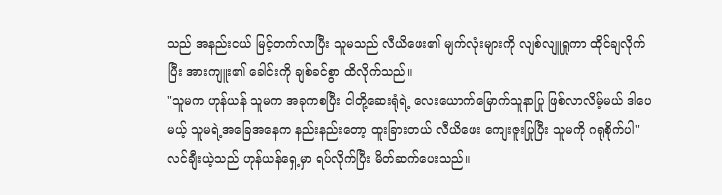သည် အနည်းငယ် မြင့်တက်လာပြီး သူမသည် လီယိဖေး၏ မျက်လုံးများကို လျစ်လျူရှုကာ ထိုင်ချလိုက်ပြီး အားကျူး၏ ခေါင်းကို ချစ်ခင်စွာ ထိလိုက်သည်။
"သူမက ဟုန်ယန် သူမက အခုကစပြီး ငါတို့ဆေးရုံရဲ့ လေးယောက်မြောက်သူနာပြု ဖြစ်လာလိမ့်မယ် ဒါပေမယ့် သူမရဲ့အခြေအနေက နည်းနည်းတော့ ထူးခြားတယ် လီယိဖေး ကျေးဇူးပြုပြီး သူမကို ဂရုစိုက်ပါ"
လင်ချီးယဲ့သည် ဟုန်ယန်ရှေ့မှာ ရပ်လိုက်ပြီး မိတ်ဆက်ပေးသည်။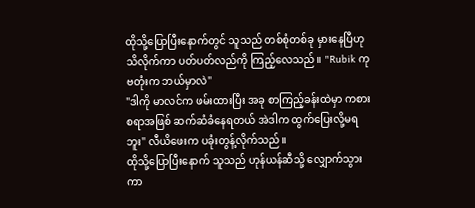ထိုသို့ပြောပြီးနောက်တွင် သူသည် တစ်စုံတစ်ခု မှားနေပြီဟု သိလိုက်ကာ ပတ်ပတ်လည်ကို ကြည့်လေသည်။ "Rubik ကုဗတုံးက ဘယ်မှာလဲ"
"ဒါကို မာလင်က ဖမ်းထားပြီး အခု စာကြည့်ခန်းထဲမှာ ကစားစရာအဖြစ် ဆက်ဆံခံနေရတယ် အဲဒါက ထွက်ပြေးလို့မရဘူး" လီယိဖေးက ပခုံးတွန့်လိုက်သည်။
ထိုသို့ပြောပြီးနောက် သူသည် ဟုန်ယန်ဆီသို့ လျှောက်သွားကာ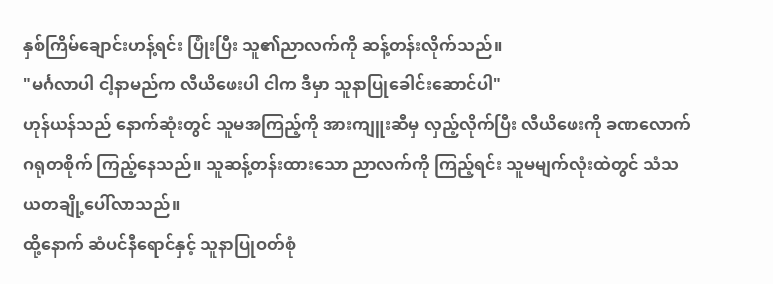နှစ်ကြိမ်ချောင်းဟန့်ရင်း ပြုံးပြီး သူ၏ညာလက်ကို ဆန့်တန်းလိုက်သည်။
"မင်္ဂလာပါ ငါ့နာမည်က လီယိဖေးပါ ငါက ဒီမှာ သူနာပြုခေါင်းဆောင်ပါ"
ဟုန်ယန်သည် နောက်ဆုံးတွင် သူမအကြည့်ကို အားကျူးဆီမှ လှည့်လိုက်ပြီး လီယိဖေးကို ခဏလောက် ဂရုတစိုက် ကြည့်နေသည်။ သူဆန့်တန်းထားသော ညာလက်ကို ကြည့်ရင်း သူမမျက်လုံးထဲတွင် သံသယတချို့ပေါ်လာသည်။
ထို့နောက် ဆံပင်နီရောင်နှင့် သူနာပြုဝတ်စုံ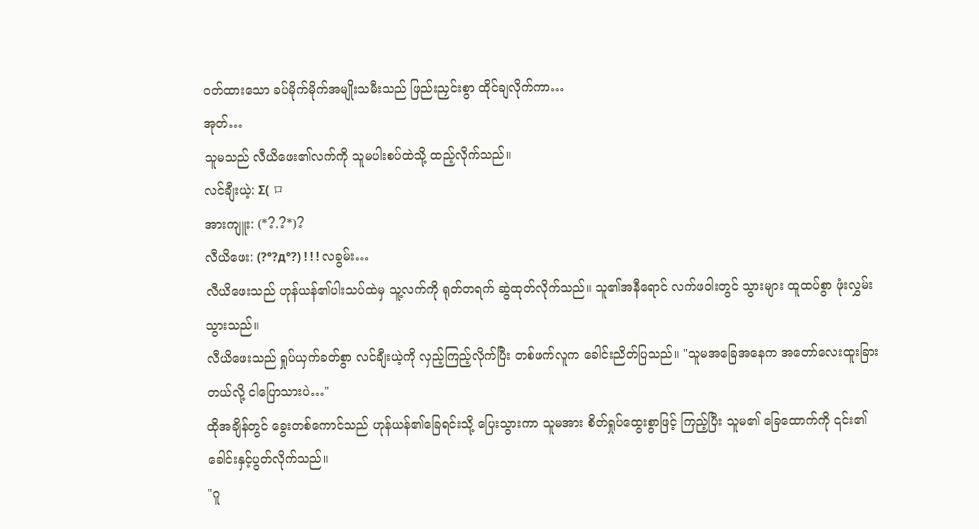ဝတ်ထားသော ခပ်မိုက်မိုက်အမျိုးသမီးသည် ဖြည်းညှင်းစွာ ထိုင်ချလိုက်ကာ…
အုတ်…
သူမသည် လီယိဖေး၏လက်ကို သူမပါးစပ်ထဲသို့ ထည့်လိုက်သည်။
လင်ချီးယဲ့: Σ( ロ
အားကျူး: (*?.?*)?
လီယိဖေး: (?°?д°?) ! ! ! လခွမ်း…
လီယိဖေးသည် ဟုန်ယန်၏ပါးသပ်ထဲမှ သူ့လက်ကို ရုတ်တရက် ဆွဲထုတ်လိုက်သည်။ သူ၏အနီရောင် လက်ဖဝါးတွင် သွားများ ထူထပ်စွာ ဖုံးလွှမ်းသွားသည်။
လီယိဖေးသည် ရှုပ်ယှက်ခတ်စွာ လင်ချီးယဲ့ကို လှည့်ကြည့်လိုက်ပြီး တစ်ဖက်လူက ခေါင်းညိတ်ပြသည်။ "သူမအခြေအနေက အတော်လေးထူးခြားတယ်လို့ ငါပြောသားပဲ…"
ထိုအချိန်တွင် ခွေးတစ်ကောင်သည် ဟုန်ယန်၏ခြေရင်းသို့ ပြေးသွားကာ သူမအား စိတ်ရှုပ်ထွေးစွာဖြင့် ကြည့်ပြီး သူမ၏ ခြေထောက်ကို ၎င်း၏ခေါင်းနှင့်ပွတ်လိုက်သည်။
"ဂူ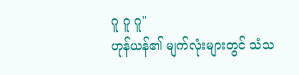ဂူ ဂူ ဂူ"
ဟုန်ယန်၏ မျက်လုံးများတွင် သံသ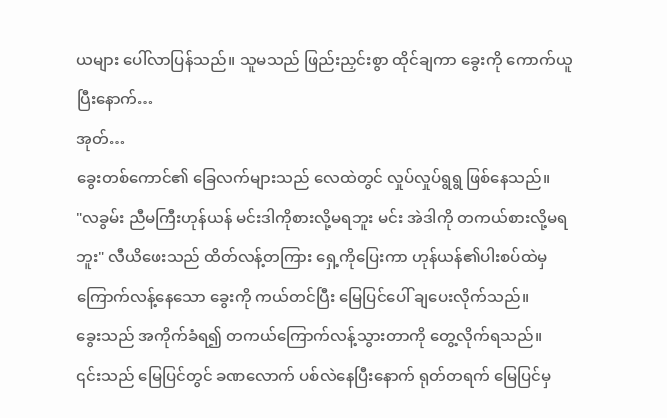ယများ ပေါ်လာပြန်သည်။ သူမသည် ဖြည်းညှင်းစွာ ထိုင်ချကာ ခွေးကို ကောက်ယူပြီးနောက်…
အုတ်…
ခွေးတစ်ကောင်၏ ခြေလက်များသည် လေထဲတွင် လှုပ်လှုပ်ရွရွ ဖြစ်နေသည်။
"လခွမ်း ညီမကြီးဟုန်ယန် မင်းဒါကိုစားလို့မရဘူး မင်း အဲဒါကို တကယ်စားလို့မရဘူး" လီယိဖေးသည် ထိတ်လန့်တကြား ရှေ့ကိုပြေးကာ ဟုန်ယန်၏ပါးစပ်ထဲမှ ကြောက်လန့်နေသော ခွေးကို ကယ်တင်ပြီး မြေပြင်ပေါ် ချပေးလိုက်သည်။
ခွေးသည် အကိုက်ခံရ၍ တကယ်ကြောက်လန့်သွားတာကို တွေ့လိုက်ရသည်။
၎င်းသည် မြေပြင်တွင် ခဏလောက် ပစ်လဲနေပြီးနောက် ရုတ်တရက် မြေပြင်မှ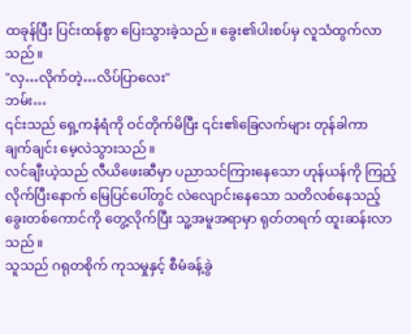ထခုန်ပြီး ပြင်းထန်စွာ ပြေးသွားခဲ့သည်။ ခွေး၏ပါးစပ်မှ လူသံထွက်လာသည်။
"လှ…လိုက်တဲ့…လိပ်ပြာလေး"
ဘမ်း…
၎င်းသည် ရှေ့ကနံရံကို ဝင်တိုက်မိပြီး ၎င်း၏ခြေလက်များ တုန်ခါကာ ချက်ချင်း မေ့လဲသွားသည်။
လင်ချီးယဲ့သည် လီယိဖေးဆီမှာ ပညာသင်ကြားနေသော ဟုန်ယန်ကို ကြည့်လိုက်ပြီးနောက် မြေပြင်ပေါ်တွင် လဲလျောင်းနေသော သတိလစ်နေသည့် ခွေးတစ်ကောင်ကို တွေ့လိုက်ပြီး သူ့အမူအရာမှာ ရုတ်တရက် ထူးဆန်းလာသည်။
သူသည် ဂရုတစိုက် ကုသမှုနှင့် စီမံခန့်ခွဲ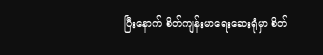ပြီးနောက် စိတ်ကျန်းမာရေးဆေးရုံမှာ စိတ်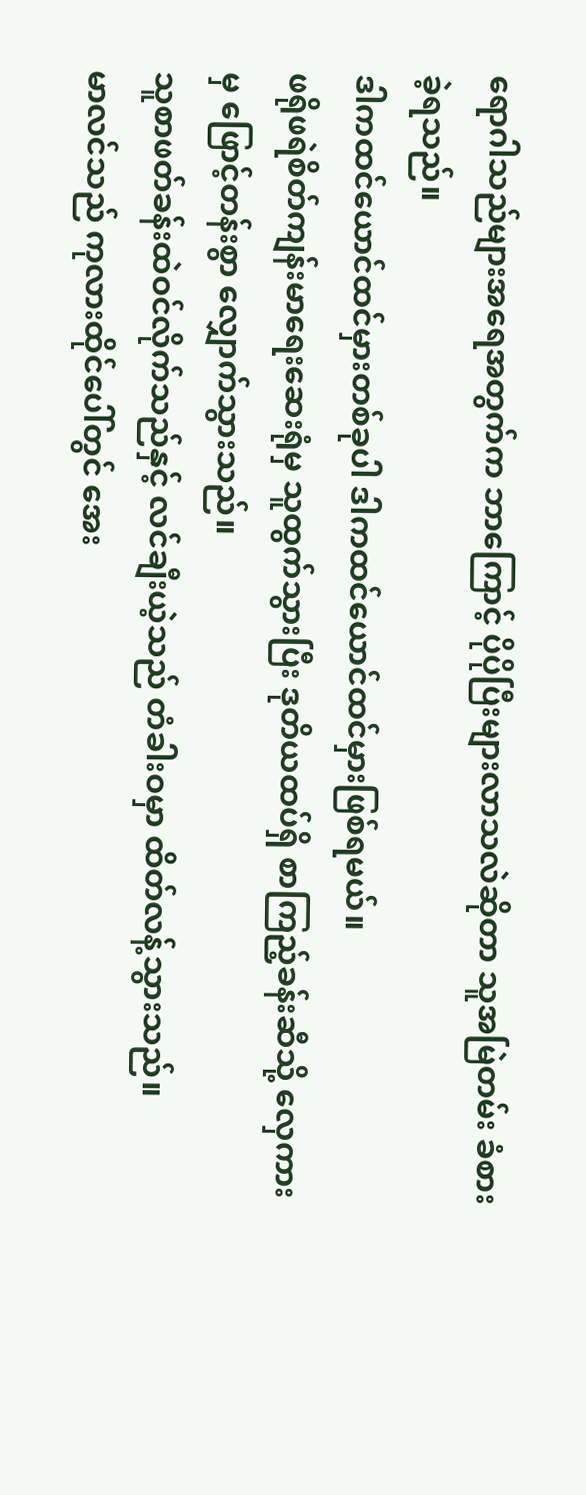ရောဂါသည်များအရေအတွက်က ဘာကြောင့် ပိုပိုပြီးများလာသလဲဆိုတာ သူအမြဲတမ်း ခံစားခဲ့ရသည်။
ဒါကထင်ယောင်ထင်မှားတစ်ခုပါ ဒါကထင်ယောင်ထင်မှားဖြစ်ရမယ်။
ဖရိုဖရဲစိတ်ကျန်းမာရေးဆေးရုံမှ သူထွက်သွားပြီး ဒုတိယထပ်ရှိ စာကြည့်ခန်းဆီသို့ လှေကားမှ ဖြောင့်တန်းစွာ လျှောက်သွားသည်။
သူစာဖတ်ခန်းထဲဝင်လိုက်သည်နှင့် လင်ချီးယဲ့သည် တံခါးဝမှာ ထိတ်လန့်သွားသည်။
မာလင်သည် ကုလားထိုင်ပေါ်တွင် အေး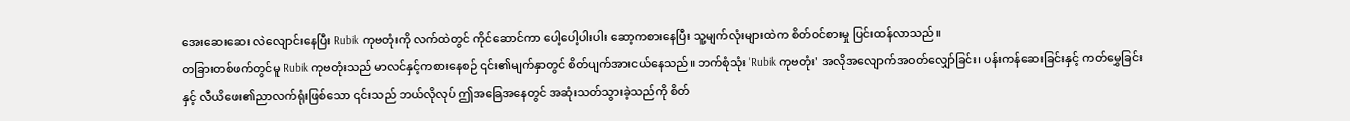အေးဆေးဆေး လဲလျောင်းနေပြီး Rubik ကုဗတုံးကို လက်ထဲတွင် ကိုင်ဆောင်ကာ ပေါ့ပေါ့ပါးပါး ဆော့ကစားနေပြီး သူ့မျက်လုံးများထဲက စိတ်ဝင်စားမှု ပြင်းထန်လာသည်။
တခြားတစ်ဖက်တွင်မူ Rubik ကုဗတုံးသည် မာလင်နှင့်ကစားနေစဉ် ၎င်း၏မျက်နှာတွင် စိတ်ပျက်အားငယ်နေသည်။ ဘက်စုံသုံး 'Rubik ကုဗတုံး' အလိုအလျောက်အဝတ်လျှော်ခြင်း၊ ပန်းကန်ဆေးခြင်းနှင့် ကတ်မွှေခြင်းနှင့် လီယိဖေး၏ညာလက်ရုံးဖြစ်သော ၎င်းသည် ဘယ်လိုလုပ် ဤအခြေအနေတွင် အဆုံးသတ်သွားခဲ့သည်ကို စိတ်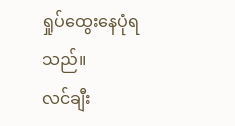ရှုပ်ထွေးနေပုံရသည်။
လင်ချီး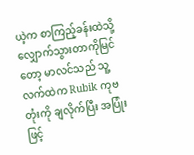ယဲ့က စာကြည့်ခန်းထဲသို့ လျှောက်သွားတာကိုမြင်တော့ မာလင်သည် သူ့လက်ထဲက Rubik ကုဗတုံးကို ချလိုက်ပြီး အပြုံးဖြင့်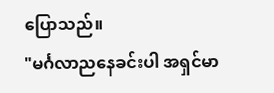ပြောသည်။
"မင်္ဂလာညနေခင်းပါ အရှင်မာ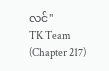လင်"
TK Team (Chapter 217)